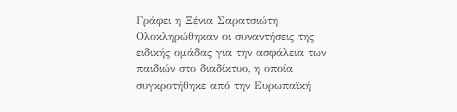Γράφει η Ξένια Σαρατσιώτη
Ολοκληρώθηκαν οι συναντήσεις της ειδικής ομάδας για την ασφάλεια των παιδιών στο διαδίκτυο, η οποία συγκροτήθηκε από την Ευρωπαϊκή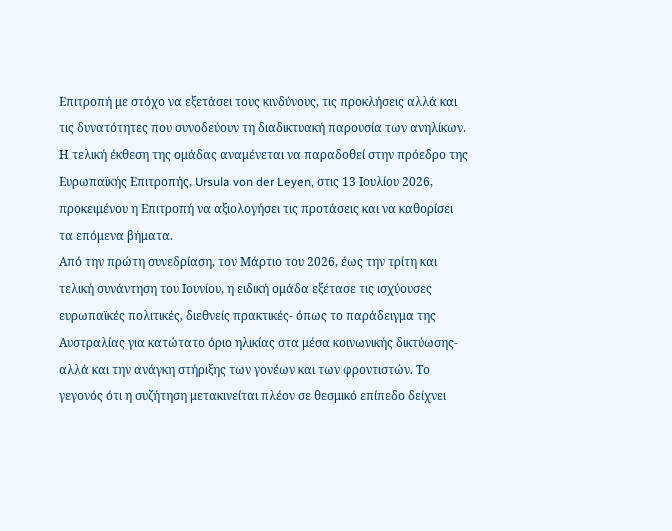Επιτροπή με στόχο να εξετάσει τους κινδύνους, τις προκλήσεις αλλά και τις δυνατότητες που συνοδεύουν τη διαδικτυακή παρουσία των ανηλίκων. Η τελική έκθεση της ομάδας αναμένεται να παραδοθεί στην πρόεδρο της Ευρωπαϊκής Επιτροπής, Ursula von der Leyen, στις 13 Ιουλίου 2026, προκειμένου η Επιτροπή να αξιολογήσει τις προτάσεις και να καθορίσει τα επόμενα βήματα.
Από την πρώτη συνεδρίαση, τον Μάρτιο του 2026, έως την τρίτη και τελική συνάντηση του Ιουνίου, η ειδική ομάδα εξέτασε τις ισχύουσες ευρωπαϊκές πολιτικές, διεθνείς πρακτικές- όπως το παράδειγμα της Αυστραλίας για κατώτατο όριο ηλικίας στα μέσα κοινωνικής δικτύωσης- αλλά και την ανάγκη στήριξης των γονέων και των φροντιστών. Το γεγονός ότι η συζήτηση μετακινείται πλέον σε θεσμικό επίπεδο δείχνει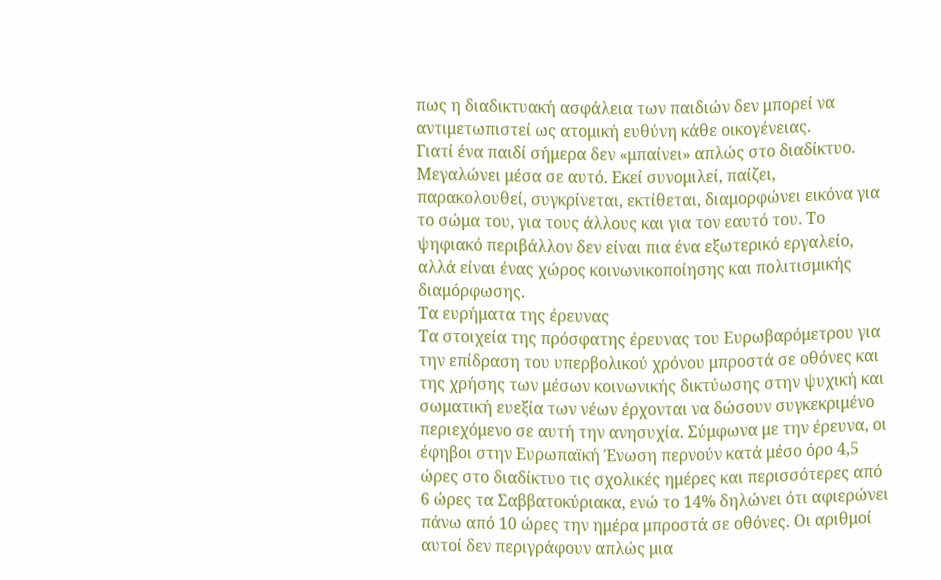πως η διαδικτυακή ασφάλεια των παιδιών δεν μπορεί να αντιμετωπιστεί ως ατομική ευθύνη κάθε οικογένειας.
Γιατί ένα παιδί σήμερα δεν «μπαίνει» απλώς στο διαδίκτυο. Μεγαλώνει μέσα σε αυτό. Εκεί συνομιλεί, παίζει, παρακολουθεί, συγκρίνεται, εκτίθεται, διαμορφώνει εικόνα για το σώμα του, για τους άλλους και για τον εαυτό του. Το ψηφιακό περιβάλλον δεν είναι πια ένα εξωτερικό εργαλείο, αλλά είναι ένας χώρος κοινωνικοποίησης και πολιτισμικής διαμόρφωσης.
Τα ευρήματα της έρευνας
Τα στοιχεία της πρόσφατης έρευνας του Ευρωβαρόμετρου για την επίδραση του υπερβολικού χρόνου μπροστά σε οθόνες και της χρήσης των μέσων κοινωνικής δικτύωσης στην ψυχική και σωματική ευεξία των νέων έρχονται να δώσουν συγκεκριμένο περιεχόμενο σε αυτή την ανησυχία. Σύμφωνα με την έρευνα, οι έφηβοι στην Ευρωπαϊκή Ένωση περνούν κατά μέσο όρο 4,5 ώρες στο διαδίκτυο τις σχολικές ημέρες και περισσότερες από 6 ώρες τα Σαββατοκύριακα, ενώ το 14% δηλώνει ότι αφιερώνει πάνω από 10 ώρες την ημέρα μπροστά σε οθόνες. Οι αριθμοί αυτοί δεν περιγράφουν απλώς μια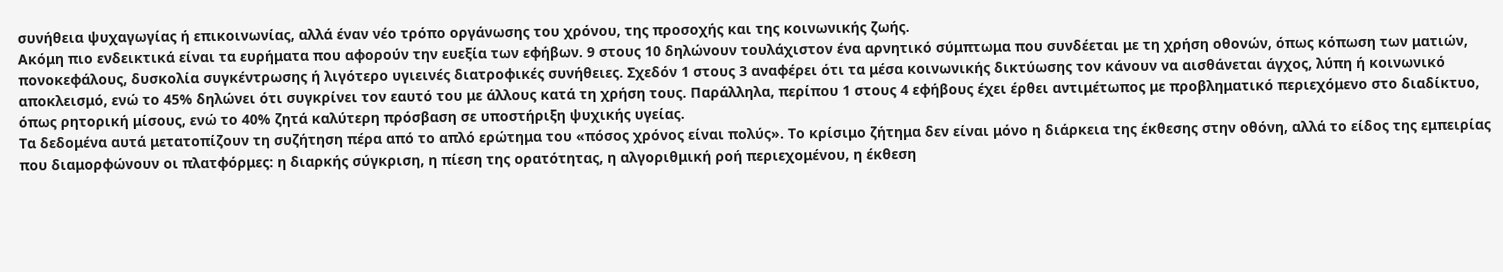συνήθεια ψυχαγωγίας ή επικοινωνίας, αλλά έναν νέο τρόπο οργάνωσης του χρόνου, της προσοχής και της κοινωνικής ζωής.
Ακόμη πιο ενδεικτικά είναι τα ευρήματα που αφορούν την ευεξία των εφήβων. 9 στους 10 δηλώνουν τουλάχιστον ένα αρνητικό σύμπτωμα που συνδέεται με τη χρήση οθονών, όπως κόπωση των ματιών, πονοκεφάλους, δυσκολία συγκέντρωσης ή λιγότερο υγιεινές διατροφικές συνήθειες. Σχεδόν 1 στους 3 αναφέρει ότι τα μέσα κοινωνικής δικτύωσης τον κάνουν να αισθάνεται άγχος, λύπη ή κοινωνικό αποκλεισμό, ενώ το 45% δηλώνει ότι συγκρίνει τον εαυτό του με άλλους κατά τη χρήση τους. Παράλληλα, περίπου 1 στους 4 εφήβους έχει έρθει αντιμέτωπος με προβληματικό περιεχόμενο στο διαδίκτυο, όπως ρητορική μίσους, ενώ το 40% ζητά καλύτερη πρόσβαση σε υποστήριξη ψυχικής υγείας.
Τα δεδομένα αυτά μετατοπίζουν τη συζήτηση πέρα από το απλό ερώτημα του «πόσος χρόνος είναι πολύς». Το κρίσιμο ζήτημα δεν είναι μόνο η διάρκεια της έκθεσης στην οθόνη, αλλά το είδος της εμπειρίας που διαμορφώνουν οι πλατφόρμες: η διαρκής σύγκριση, η πίεση της ορατότητας, η αλγοριθμική ροή περιεχομένου, η έκθεση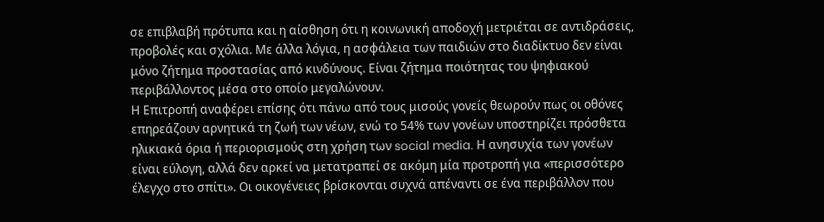σε επιβλαβή πρότυπα και η αίσθηση ότι η κοινωνική αποδοχή μετριέται σε αντιδράσεις, προβολές και σχόλια. Με άλλα λόγια, η ασφάλεια των παιδιών στο διαδίκτυο δεν είναι μόνο ζήτημα προστασίας από κινδύνους. Είναι ζήτημα ποιότητας του ψηφιακού περιβάλλοντος μέσα στο οποίο μεγαλώνουν.
Η Επιτροπή αναφέρει επίσης ότι πάνω από τους μισούς γονείς θεωρούν πως οι οθόνες επηρεάζουν αρνητικά τη ζωή των νέων, ενώ το 54% των γονέων υποστηρίζει πρόσθετα ηλικιακά όρια ή περιορισμούς στη χρήση των social media. Η ανησυχία των γονέων είναι εύλογη, αλλά δεν αρκεί να μετατραπεί σε ακόμη μία προτροπή για «περισσότερο έλεγχο στο σπίτι». Οι οικογένειες βρίσκονται συχνά απέναντι σε ένα περιβάλλον που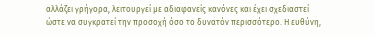αλλάζει γρήγορα, λειτουργεί με αδιαφανείς κανόνες και έχει σχεδιαστεί ώστε να συγκρατεί την προσοχή όσο το δυνατόν περισσότερο. Η ευθύνη,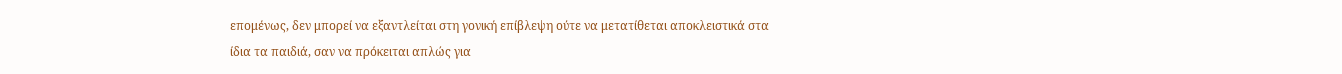επομένως, δεν μπορεί να εξαντλείται στη γονική επίβλεψη ούτε να μετατίθεται αποκλειστικά στα ίδια τα παιδιά, σαν να πρόκειται απλώς για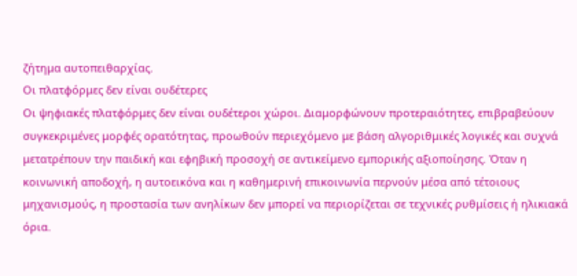ζήτημα αυτοπειθαρχίας.
Οι πλατφόρμες δεν είναι ουδέτερες
Οι ψηφιακές πλατφόρμες δεν είναι ουδέτεροι χώροι. Διαμορφώνουν προτεραιότητες, επιβραβεύουν συγκεκριμένες μορφές ορατότητας, προωθούν περιεχόμενο με βάση αλγοριθμικές λογικές και συχνά μετατρέπουν την παιδική και εφηβική προσοχή σε αντικείμενο εμπορικής αξιοποίησης. Όταν η κοινωνική αποδοχή, η αυτοεικόνα και η καθημερινή επικοινωνία περνούν μέσα από τέτοιους μηχανισμούς, η προστασία των ανηλίκων δεν μπορεί να περιορίζεται σε τεχνικές ρυθμίσεις ή ηλικιακά όρια.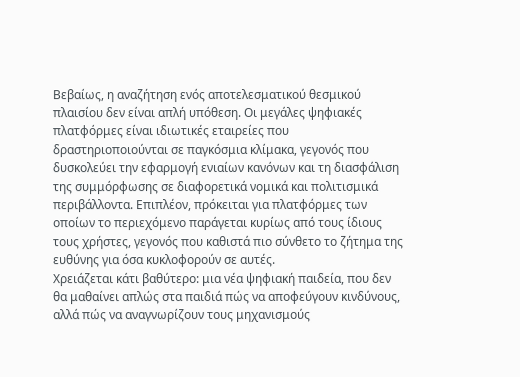Βεβαίως, η αναζήτηση ενός αποτελεσματικού θεσμικού πλαισίου δεν είναι απλή υπόθεση. Οι μεγάλες ψηφιακές πλατφόρμες είναι ιδιωτικές εταιρείες που δραστηριοποιούνται σε παγκόσμια κλίμακα, γεγονός που δυσκολεύει την εφαρμογή ενιαίων κανόνων και τη διασφάλιση της συμμόρφωσης σε διαφορετικά νομικά και πολιτισμικά περιβάλλοντα. Επιπλέον, πρόκειται για πλατφόρμες των οποίων το περιεχόμενο παράγεται κυρίως από τους ίδιους τους χρήστες, γεγονός που καθιστά πιο σύνθετο το ζήτημα της ευθύνης για όσα κυκλοφορούν σε αυτές.
Χρειάζεται κάτι βαθύτερο: μια νέα ψηφιακή παιδεία, που δεν θα μαθαίνει απλώς στα παιδιά πώς να αποφεύγουν κινδύνους, αλλά πώς να αναγνωρίζουν τους μηχανισμούς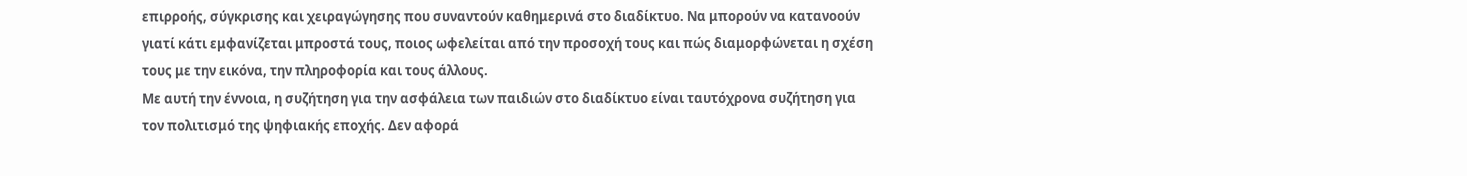επιρροής, σύγκρισης και χειραγώγησης που συναντούν καθημερινά στο διαδίκτυο. Να μπορούν να κατανοούν γιατί κάτι εμφανίζεται μπροστά τους, ποιος ωφελείται από την προσοχή τους και πώς διαμορφώνεται η σχέση τους με την εικόνα, την πληροφορία και τους άλλους.
Με αυτή την έννοια, η συζήτηση για την ασφάλεια των παιδιών στο διαδίκτυο είναι ταυτόχρονα συζήτηση για τον πολιτισμό της ψηφιακής εποχής. Δεν αφορά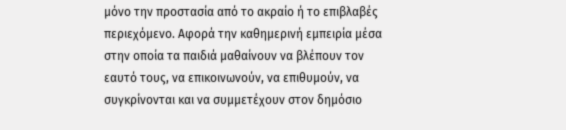μόνο την προστασία από το ακραίο ή το επιβλαβές περιεχόμενο. Αφορά την καθημερινή εμπειρία μέσα στην οποία τα παιδιά μαθαίνουν να βλέπουν τον εαυτό τους, να επικοινωνούν, να επιθυμούν, να συγκρίνονται και να συμμετέχουν στον δημόσιο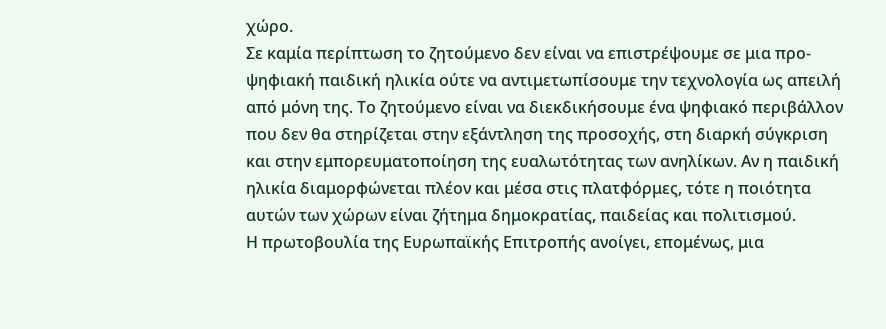χώρο.
Σε καμία περίπτωση το ζητούμενο δεν είναι να επιστρέψουμε σε μια προ-ψηφιακή παιδική ηλικία ούτε να αντιμετωπίσουμε την τεχνολογία ως απειλή από μόνη της. Το ζητούμενο είναι να διεκδικήσουμε ένα ψηφιακό περιβάλλον που δεν θα στηρίζεται στην εξάντληση της προσοχής, στη διαρκή σύγκριση και στην εμπορευματοποίηση της ευαλωτότητας των ανηλίκων. Αν η παιδική ηλικία διαμορφώνεται πλέον και μέσα στις πλατφόρμες, τότε η ποιότητα αυτών των χώρων είναι ζήτημα δημοκρατίας, παιδείας και πολιτισμού.
Η πρωτοβουλία της Ευρωπαϊκής Επιτροπής ανοίγει, επομένως, μια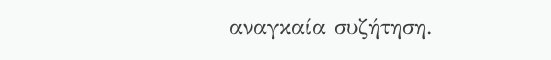αναγκαία συζήτηση.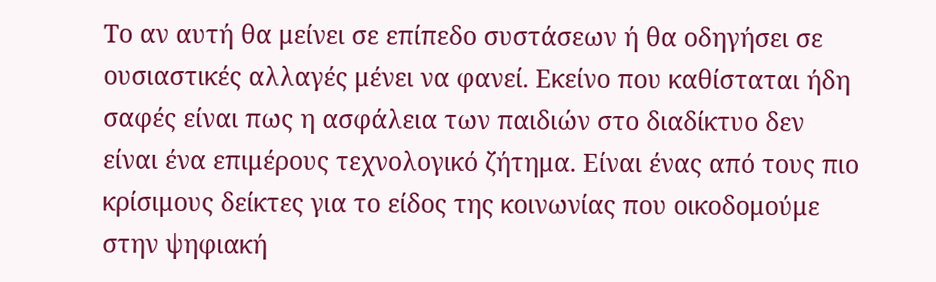Το αν αυτή θα μείνει σε επίπεδο συστάσεων ή θα οδηγήσει σε ουσιαστικές αλλαγές μένει να φανεί. Εκείνο που καθίσταται ήδη σαφές είναι πως η ασφάλεια των παιδιών στο διαδίκτυο δεν είναι ένα επιμέρους τεχνολογικό ζήτημα. Είναι ένας από τους πιο κρίσιμους δείκτες για το είδος της κοινωνίας που οικοδομούμε στην ψηφιακή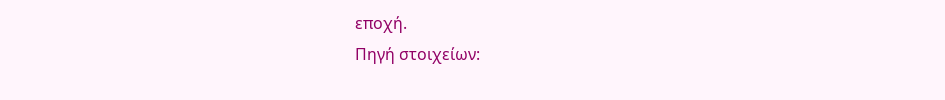εποχή.
Πηγή στοιχείων: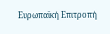Ευρωπαϊκή Επιτροπή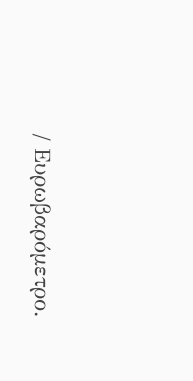/ Ευρωβαρόμετρο.